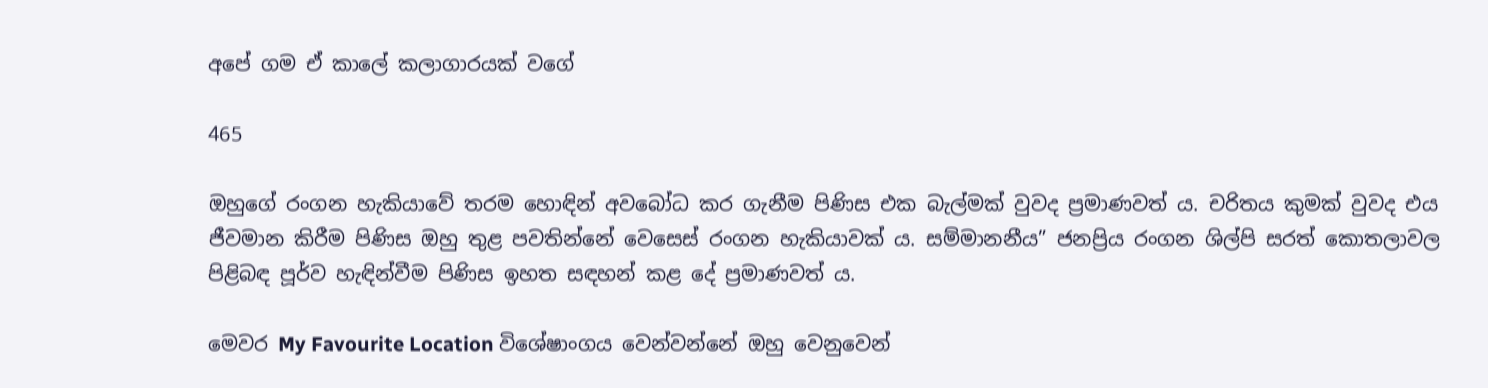අපේ ගම ඒ කාලේ කලාගාරයක් වගේ

465

ඔහුගේ රංගන හැකියාවේ තරම හොඳින් අවබෝධ කර ගැනීම පිණිස එක බැල්මක් වුවද ප්‍රමාණවත් ය. චරිතය කුමක් වුවද එය ජීවමාන කිරීම පිණිස ඔහු තුළ පවතින්නේ වෙසෙස් රංගන හැකියාවක් ය. සම්මානනීය” ජනප්‍රිය රංගන ශිල්පි සරත් කොතලාවල පිළිබඳ පූර්ව හැඳින්වීම පිණිස ඉහත සඳහන් කළ දේ ප්‍රමාණවත් ය.

මෙවර My Favourite Location විශේෂාංගය වෙන්වන්නේ ඔහු වෙනුවෙන්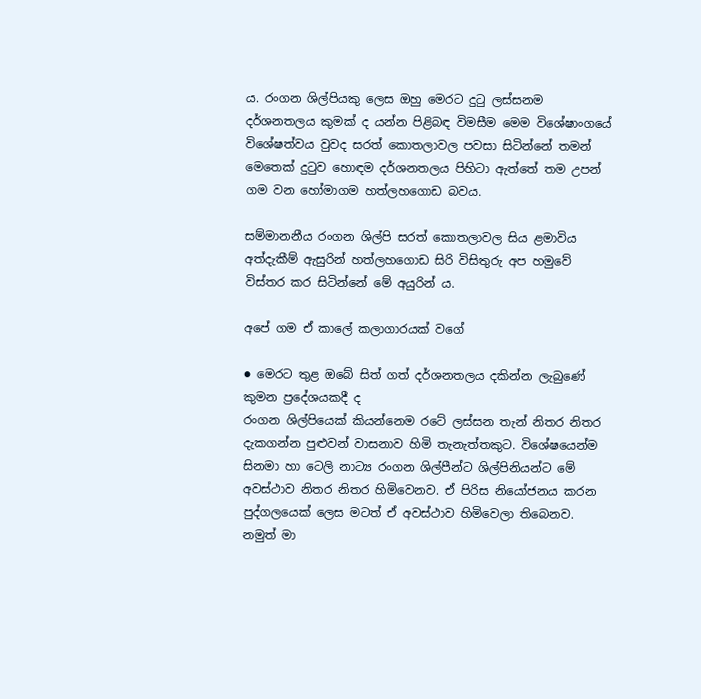ය. රංගන ශිල්පියකු ලෙස ඔහු මෙරට දුටු ලස්සනම දර්ශනතලය කුමක් ද යන්න පිළිබඳ විමසීම මෙම විශේෂාංගයේ විශේෂත්වය වුවද සරත් කොතලාවල පවසා සිටින්නේ තමන් මෙතෙක් දුටුව හොඳම දර්ශනතලය පිහිටා ඇත්තේ තම උපන් ගම වන හෝමාගම හත්ලහගොඩ බවය.

සම්මානනීය රංගන ශිල්පි සරත් කොතලාවල සිය ළමාවිය අත්දැකීම් ඇසුරින් හත්ලහගොඩ සිරි විසිතුරු අප හමුවේ විස්තර කර සිටින්නේ මේ අයුරින් ය.

අපේ ගම ඒ කාලේ කලාගාරයක් වගේ

● මෙරට තුළ ඔබේ සිත් ගත් දර්ශනතලය දකින්න ලැබුණේ කුමන ප්‍රදේශයකදී ද
රංගන ශිල්පියෙක් කියන්නෙම රටේ ලස්සන තැන් නිතර නිතර දැකගන්න පුළුවන් වාසනාව හිමි තැනැත්තකුට. විශේෂයෙන්ම සිනමා හා ටෙලි නාට්‍ය රංගන ශිල්පීන්ට ශිල්පිනියන්ට මේ
අවස්ථාව නිතර නිතර හිමිවෙනව. ඒ පිරිස නියෝජනය කරන පුද්ගලයෙක් ලෙස මටත් ඒ අවස්ථාව හිමිවෙලා තිබෙනව. නමුත් මා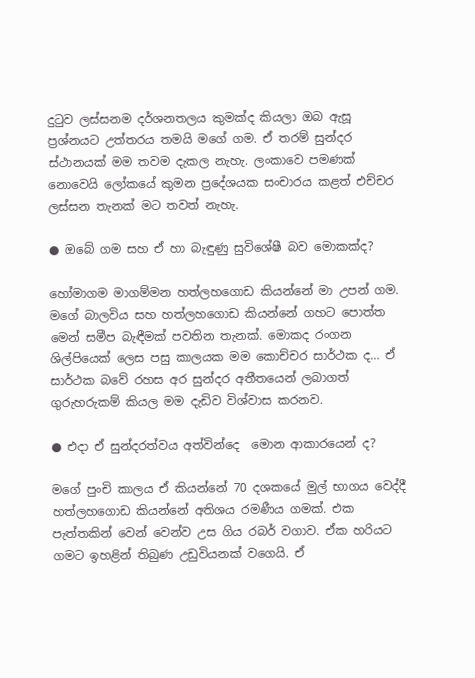දුටුව ලස්සනම දර්ශනතලය කුමක්ද කියලා ඔබ ඇසූ ප්‍රශ්නයට උත්තරය තමයි මගේ ගම. ඒ තරම් සුන්දර ස්ථානයක් මම තවම දැකල නැහැ. ලංකාවෙ පමණක් නොවෙයි ලෝකයේ කුමන ප්‍රදේශයක සංචාරය කළත් එච්චර ලස්සන තැනක් මට තවත් නැහැ.

● ඔබේ ගම සහ ඒ හා බැඳුණු සුවිශේෂී බව මොකක්ද?

හෝමාගම මාගම්මන හත්ලහගොඩ කියන්නේ මා උපන් ගම. මගේ බාලවිය සහ හත්ලහගොඩ කියන්නේ ගහට පොත්ත මෙන් සමීප බැඳීමක් පවතින තැනක්. මොකද රංගන ශිල්පියෙක් ලෙස පසු කාලයක මම කොච්චර සාර්ථක ද… ඒ සාර්ථක බවේ රහස අර සුන්දර අතීතයෙන් ලබාගත් ගුරුහරුකම් කියල මම දැඩිව විශ්වාස කරනව.

● එදා ඒ සුන්දරත්වය අත්වින්දෙ  මොන ආකාරයෙන් ද?

මගේ පුංචි කාලය ඒ කියන්නේ 70 දශකයේ මුල් භාගය වෙද්දී  හත්ලහගොඩ කියන්නේ අතිශය රමණීය ගමක්. එක පැත්තකින් වෙන් වෙන්ව උස ගිය රබර් වගාව. ඒක හරියට ගමට ඉහළින් තිබුණ උඩුවියනක් වගෙයි. ඒ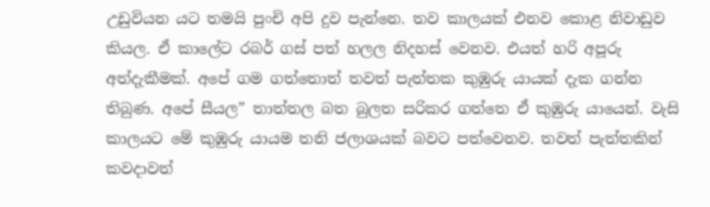උඩුවියන යට තමයි පුංචි අපි දුව පැන්නෙ. තව කාලයක් එනව කොළ නිවාඩුව කියල. ඒ කාලේට රබර් ගස් පත් හලල නිදහස් වෙනව. එයත් හරි අපූරු අත්දැකීමක්. අපේ ගම ගත්තොත් තවත් පැත්තක කුඹුරු යායක් දැක ගන්න තිබුණ. අපේ සීයල” තාත්තල බත බුලත සරිකර ගත්තෙ ඒ කුඹුරු යායෙන්. වැසි කාලයට මේ කුඹුරු යායම තනි ජලාශයක් බවට පත්වෙනව. තවත් පැත්තකින් කවදාවත්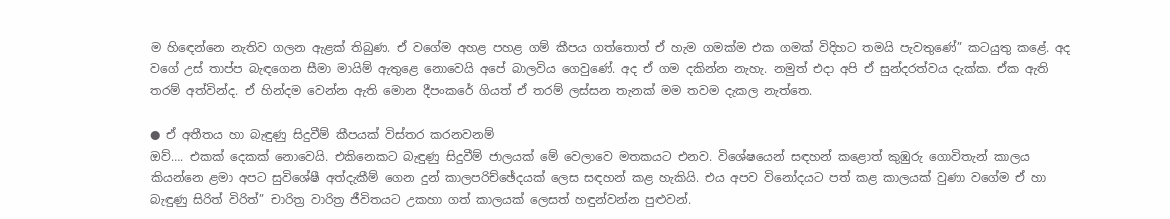ම හිඳෙන්නෙ නැතිව ගලන ඇළක් තිබුණ. ඒ වගේම අහළ පහළ ගම් කීපය ගත්තොත් ඒ හැම ගමක්ම එක ගමක් විදිහට තමයි පැවතුණේ” කටයුතු කළේ. අද වගේ උස් තාප්ප බැඳගෙන සීමා මායිම් ඇතුළෙ නොවෙයි අපේ බාලවිය ගෙවුණේ. අද ඒ ගම දකින්න නැහැ. නමුත් එදා අපි ඒ සුන්දරත්වය දැක්ක. ඒක ඇති තරම් අත්වින්ද. ඒ හින්දම වෙන්න ඇති මොන දීපංකරේ ගියත් ඒ තරම් ලස්සන තැනක් මම තවම දැකල නැත්තෙ.

● ඒ අතීතය හා බැඳුණු සිදුවීම් කීපයක් විස්තර කරනවනම්
ඔව්…. එකක් දෙකක් නොවෙයි. එකිනෙකට බැඳුණු සිදුවීම් ජාලයක් මේ වෙලාවෙ මතකයට එනව. විශේෂයෙන් සඳහන් කළොත් කුඹුරු ගොවිතැන් කාලය කියන්නෙ ළමා අපට සුවිශේෂී අත්දැකීම් ගෙන දුන් කාලපරිච්ඡේදයක් ලෙස සඳහන් කළ හැකියි. එය අපව විනෝදයට පත් කළ කාලයක් වුණා වගේම ඒ හා බැඳුණු සිරිත් විරිත්” චාරිත්‍ර වාරිත්‍ර ජීවිතයට උකහා ගත් කාලයක් ලෙසත් හඳුන්වන්න පුළුවන්.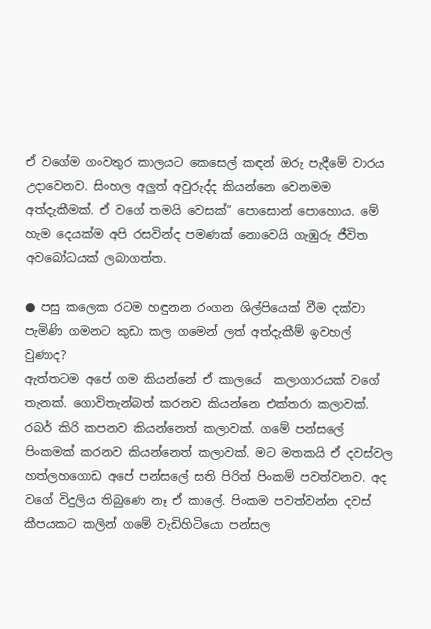ඒ වගේම ගංවතුර කාලයට කෙසෙල් කඳන් ඔරු පැදීමේ වාරය උදාවෙනව. සිංහල අලුත් අවුරුද්ද කියන්නෙ වෙනමම අත්දැකීමක්. ඒ වගේ තමයි වෙසක්” පොසොන් පොහොය. මේ හැම දෙයක්ම අපි රසවින්ද පමණක් නොවෙයි ගැඹුරු ජීවිත අවබෝධයක් ලබාගත්ත.

● පසු කලෙක රටම හඳුනන රංගන ශිල්පියෙක් වීම දක්වා පැමිණි ගමනට කුඩා කල ගමෙන් ලත් අත්දැකීම් ඉවහල් වුණාද?
ඇත්තටම අපේ ගම කියන්නේ ඒ කාලයේ  කලාගාරයක් වගේ තැනක්. ගොවිතැන්බත් කරනව කියන්නෙ එක්තරා කලාවක්. රබර් කිරි කපනව කියන්නෙත් කලාවක්. ගමේ පන්සලේ පිංකමක් කරනව කියන්නෙත් කලාවක්. මට මතකයි ඒ දවස්වල හත්ලහගොඩ අපේ පන්සලේ සති පිරිත් පිංකම් පවත්වනව. අද වගේ විදුලිය තිබුණෙ නෑ ඒ කාලේ. පිංකම පවත්වන්න දවස් කීපයකට කලින් ගමේ වැඩිහිටියො පන්සල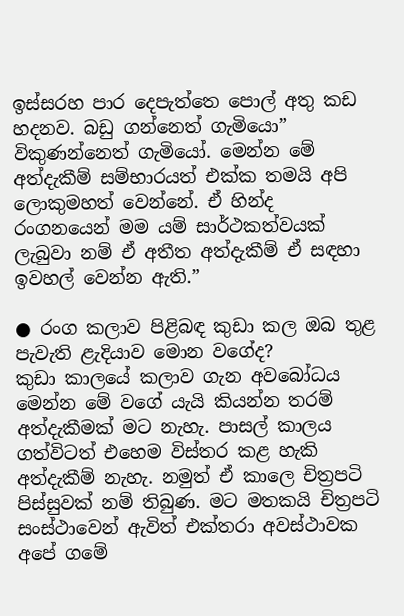ඉස්සරහ පාර දෙපැත්තෙ පොල් අතු කඩ හදනව. බඩු ගන්නෙත් ගැමියො” විකුණන්නෙත් ගැමියෝ. මෙන්න මේ අත්දැකීම් සම්භාරයත් එක්ක තමයි අපි ලොකුමහත් වෙන්නේ. ඒ හින්ද රංගනයෙන් මම යම් සාර්ථකත්වයක් ලැබුවා නම් ඒ අතීත අත්දැකීම් ඒ සඳහා ඉවහල් වෙන්න ඇති.”

● රංග කලාව පිළිබඳ කුඩා කල ඔබ තුළ පැවැති ළැදියාව මොන වගේද?
කුඩා කාලයේ කලාව ගැන අවබෝධය මෙන්න මේ වගේ යැයි කියන්න තරම් අත්දැකීමක් මට නැහැ. පාසල් කාලය ගත්විටත් එහෙම විස්තර කළ හැකි අත්දැකීම් නැහැ. නමුත් ඒ කාලෙ චිත්‍රපටි පිස්සුවක් නම් තිබුණ. මට මතකයි චිත්‍රපටි සංස්ථාවෙන් ඇවිත් එක්තරා අවස්ථාවක අපේ ගමේ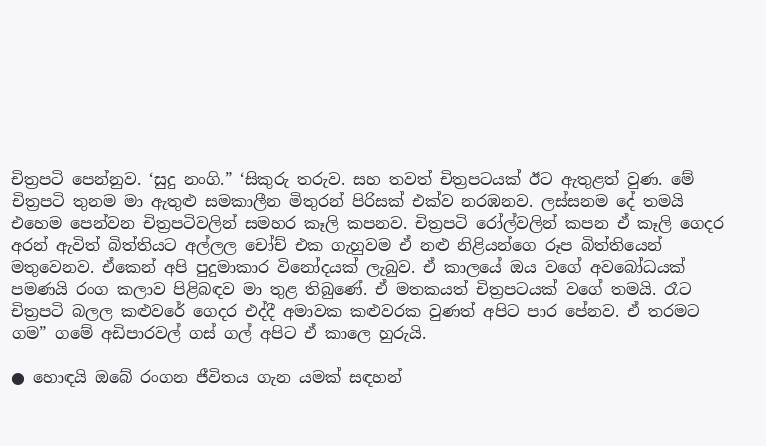චිත්‍රපටි පෙන්නුව. ‘සුදු නංගි.” ‘සිකුරු තරුව. සහ තවත් චිත්‍රපටයක් ඊට ඇතුළත් වුණ. මේ චිත්‍රපටි තුනම මා ඇතුළු සමකාලීන මිතුරන් පිරිසක් එක්ව නරඹනව. ලස්සනම දේ තමයි එහෙම පෙන්වන චිත්‍රපටිවලින් සමහර කෑලි කපනව. චිත්‍රපටි රෝල්වලින් කපන ඒ කෑලි ගෙදර අරන් ඇවිත් බිත්තියට අල්ලල චෝච් එක ගැහුවම ඒ නළු නිළියන්ගෙ රූප බිත්තියෙන් මතුවෙනව. ඒකෙන් අපි පුදුමාකාර විනෝදයක් ලැබුව. ඒ කාලයේ ඔය වගේ අවබෝධයක් පමණයි රංග කලාව පිළිබඳව මා තුළ තිබුණේ. ඒ මතකයත් චිත්‍රපටයක් වගේ තමයි. රෑට චිත්‍රපටි බලල කළුවරේ ගෙදර එද්දී අමාවක කළුවරක වුණත් අපිට පාර පේනව. ඒ තරමට ගම” ගමේ අඩිපාරවල් ගස් ගල් අපිට ඒ කාලෙ හුරුයි.

● හොඳයි ඔබේ රංගන ජීවිතය ගැන යමක් සඳහන්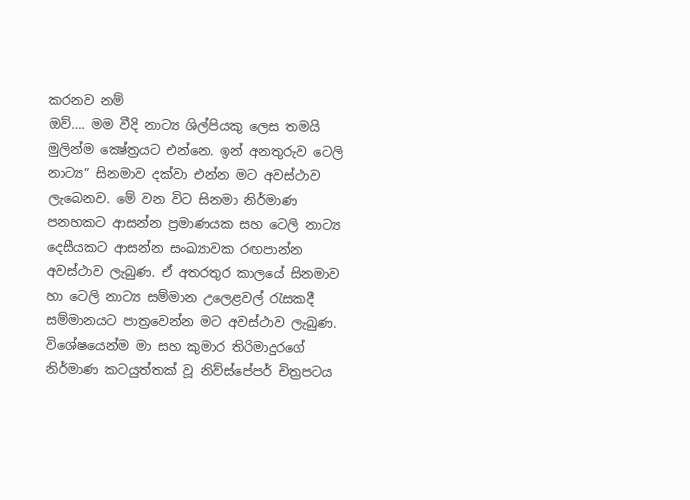කරනව නම්
ඔව්…. මම වීදි නාට්‍ය ශිල්පියකු ලෙස තමයි මුලින්ම ක්‍ෂේත්‍රයට එන්නෙ. ඉන් අනතුරුව ටෙලි නාට්‍ය” සිනමාව දක්වා එන්න මට අවස්ථාව ලැබෙනව. මේ වන විට සිනමා නිර්මාණ පනහකට ආසන්න ප්‍රමාණයක සහ ටෙලි නාට්‍ය දෙසීයකට ආසන්න සංඛ්‍යාවක රඟපාන්න අවස්ථාව ලැබුණ. ඒ අතරතුර කාලයේ සිනමාව හා ටෙලි නාට්‍ය සම්මාන උලෙළවල් රැසකදී සම්මානයට පාත්‍රවෙන්න මට අවස්ථාව ලැබුණ. විශේෂයෙන්ම මා සහ කුමාර තිරිමාදුරගේ නිර්මාණ කටයුත්තක් වූ නිව්ස්පේපර් චිත්‍රපටය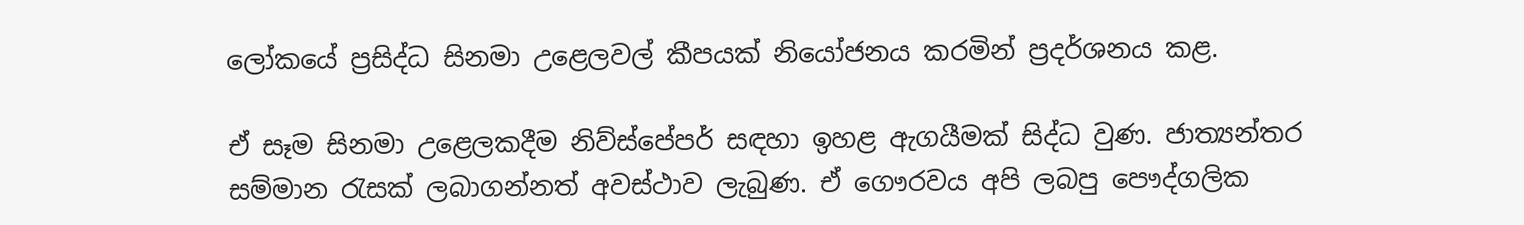ලෝකයේ ප්‍රසිද්ධ සිනමා උළෙලවල් කීපයක් නියෝජනය කරමින් ප්‍රදර්ශනය කළ.

ඒ සෑම සිනමා උළෙලකදීම නිව්ස්පේපර් සඳහා ඉහළ ඇගයීමක් සිද්ධ වුණ. ජාත්‍යන්තර සම්මාන රැසක් ලබාගන්නත් අවස්ථාව ලැබුණ. ඒ ගෞරවය අපි ලබපු පෞද්ගලික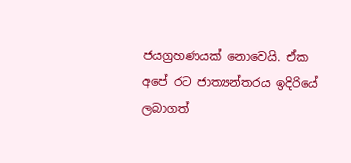ජයග්‍රහණයක් නොවෙයි. ඒක අපේ රට ජාත්‍යන්තරය ඉදිරියේ ලබාගත්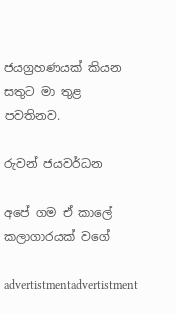ජයග්‍රහණයක් කියන සතුට මා තුළ පවතිනව.

රුවන් ජයවර්ධන

අපේ ගම ඒ කාලේ කලාගාරයක් වගේ

advertistmentadvertistment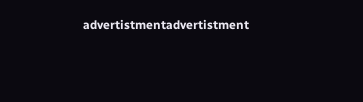advertistmentadvertistment